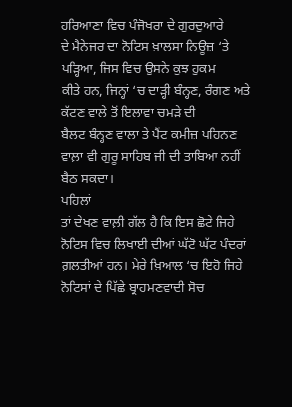ਹਰਿਆਣਾ ਵਿਚ ਪੰਜੋਖਰਾ ਦੇ ਗੁਰਦੁਆਰੇ
ਦੇ ਮੈਨੇਜਰ ਦਾ ਨੋਟਿਸ ਖ਼ਾਲਸਾ ਨਿਊਜ਼ ‘ਤੇ ਪੜ੍ਹਿਆ, ਜਿਸ ਵਿਚ ਉਸਨੇ ਕੁਝ ਹੁਕਮ
ਕੀਤੇ ਹਨ, ਜਿਨ੍ਹਾਂ ‘ਚ ਦਾੜ੍ਹੀ ਬੰਨ੍ਹਣ, ਰੰਗਣ ਅਤੇ ਕੱਟਣ ਵਾਲੇ ਤੋਂ ਇਲਾਵਾ ਚਮੜੇ ਦੀ
ਬੈਲਟ ਬੰਨ੍ਹਣ ਵਾਲਾ ਤੇ ਪੈਂਟ ਕਮੀਜ਼ ਪਹਿਨਣ ਵਾਲ਼ਾ ਵੀ ਗੁਰੂ ਸਾਹਿਬ ਜੀ ਦੀ ਤਾਬਿਆ ਨਹੀਂ
ਬੈਠ ਸਕਦਾ।
ਪਹਿਲਾਂ
ਤਾਂ ਦੇਖਣ ਵਾਲ਼ੀ ਗੱਲ ਹੈ ਕਿ ਇਸ ਛੋਟੇ ਜਿਹੇ ਨੋਟਿਸ ਵਿਚ ਲਿਖਾਈ ਦੀਆਂ ਘੱਟੋ ਘੱਟ ਪੰਦਰਾਂ
ਗ਼ਲਤੀਆਂ ਹਨ। ਮੇਰੇ ਖ਼ਿਆਲ ‘ਚ ਇਹੋ ਜਿਹੇ ਨੋਟਿਸਾਂ ਦੇ ਪਿੱਛੇ ਬ੍ਰਾਹਮਣਵਾਦੀ ਸੋਚ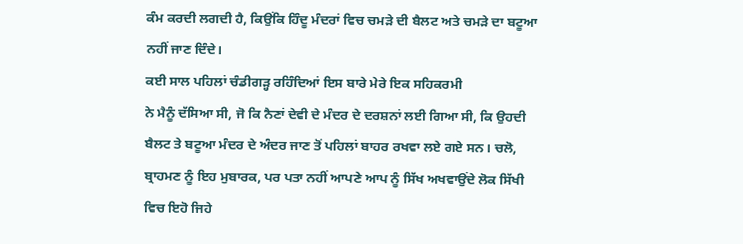ਕੰਮ ਕਰਦੀ ਲਗਦੀ ਹੈ, ਕਿਉਂਕਿ ਹਿੰਦੂ ਮੰਦਰਾਂ ਵਿਚ ਚਮੜੇ ਦੀ ਬੈਲਟ ਅਤੇ ਚਮੜੇ ਦਾ ਬਟੂਆ
ਨਹੀਂ ਜਾਣ ਦਿੰਦੇ।
ਕਈ ਸਾਲ ਪਹਿਲਾਂ ਚੰਡੀਗੜ੍ਹ ਰਹਿੰਦਿਆਂ ਇਸ ਬਾਰੇ ਮੇਰੇ ਇਕ ਸਹਿਕਰਮੀ
ਨੇ ਮੈਨੂੰ ਦੱਸਿਆ ਸੀ, ਜੋ ਕਿ ਨੈਣਾਂ ਦੇਵੀ ਦੇ ਮੰਦਰ ਦੇ ਦਰਸ਼ਨਾਂ ਲਈ ਗਿਆ ਸੀ, ਕਿ ਉਹਦੀ
ਬੈਲਟ ਤੇ ਬਟੂਆ ਮੰਦਰ ਦੇ ਅੰਦਰ ਜਾਣ ਤੋਂ ਪਹਿਲਾਂ ਬਾਹਰ ਰਖਵਾ ਲਏ ਗਏ ਸਨ। ਚਲੋ,
ਬ੍ਰਾਹਮਣ ਨੂੰ ਇਹ ਮੁਬਾਰਕ, ਪਰ ਪਤਾ ਨਹੀਂ ਆਪਣੇ ਆਪ ਨੂੰ ਸਿੱਖ ਅਖਵਾਉਂਦੇ ਲੋਕ ਸਿੱਖੀ
ਵਿਚ ਇਹੋ ਜਿਹੇ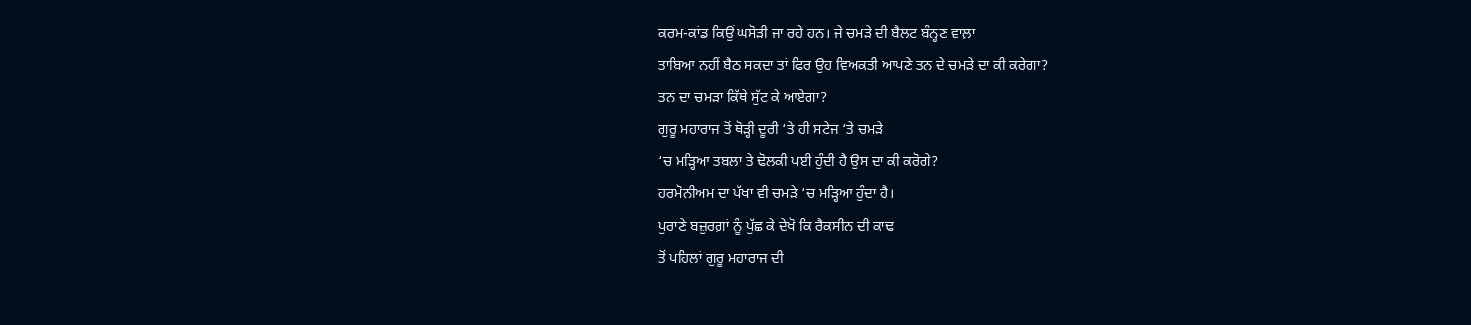ਕਰਮ-ਕਾਂਡ ਕਿਉਂ ਘਸੋੜੀ ਜਾ ਰਹੇ ਹਨ। ਜੇ ਚਮੜੇ ਦੀ ਬੈਲਟ ਬੰਨ੍ਹਣ ਵਾਲ਼ਾ
ਤਾਬਿਆ ਨਹੀਂ ਬੈਠ ਸਕਦਾ ਤਾਂ ਫਿਰ ਉਹ ਵਿਅਕਤੀ ਆਪਣੇ ਤਨ ਦੇ ਚਮੜੇ ਦਾ ਕੀ ਕਰੇਗਾ?
ਤਨ ਦਾ ਚਮੜਾ ਕਿੱਥੇ ਸੁੱਟ ਕੇ ਆਏਗਾ?
ਗੁਰੂ ਮਹਾਰਾਜ ਤੋਂ ਥੋੜ੍ਹੀ ਦੂਰੀ ‘ਤੇ ਹੀ ਸਟੇਜ ‘ਤੇ ਚਮੜੇ
‘ਚ ਮੜ੍ਹਿਆ ਤਬਲਾ ਤੇ ਢੋਲਕੀ ਪਈ ਹੁੰਦੀ ਹੈ ਉਸ ਦਾ ਕੀ ਕਰੋਗੇ?
ਹਰਮੋਨੀਅਮ ਦਾ ਪੱਖਾ ਵੀ ਚਮੜੇ ‘ਚ ਮੜ੍ਹਿਆ ਹੁੰਦਾ ਹੈ।
ਪੁਰਾਣੇ ਬਜ਼ੁਰਗ਼ਾਂ ਨੂੰ ਪੁੱਛ ਕੇ ਦੇਖੋ ਕਿ ਰੈਕਸੀਨ ਦੀ ਕਾਢ
ਤੋਂ ਪਹਿਲਾਂ ਗੁਰੂ ਮਹਾਰਾਜ ਦੀ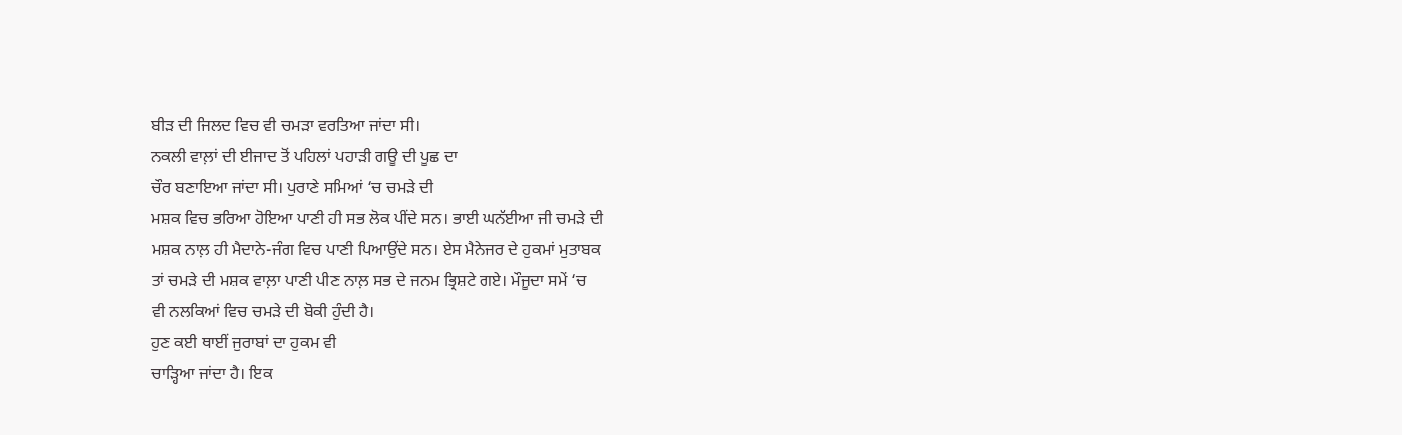ਬੀੜ ਦੀ ਜਿਲਦ ਵਿਚ ਵੀ ਚਮੜਾ ਵਰਤਿਆ ਜਾਂਦਾ ਸੀ।
ਨਕਲੀ ਵਾਲ਼ਾਂ ਦੀ ਈਜਾਦ ਤੋਂ ਪਹਿਲਾਂ ਪਹਾੜੀ ਗਊ ਦੀ ਪੂਛ ਦਾ
ਚੌਰ ਬਣਾਇਆ ਜਾਂਦਾ ਸੀ। ਪੁਰਾਣੇ ਸਮਿਆਂ ‘ਚ ਚਮੜੇ ਦੀ
ਮਸ਼ਕ ਵਿਚ ਭਰਿਆ ਹੋਇਆ ਪਾਣੀ ਹੀ ਸਭ ਲੋਕ ਪੀਂਦੇ ਸਨ। ਭਾਈ ਘਨੱਈਆ ਜੀ ਚਮੜੇ ਦੀ
ਮਸ਼ਕ ਨਾਲ਼ ਹੀ ਮੈਦਾਨੇ-ਜੰਗ ਵਿਚ ਪਾਣੀ ਪਿਆਉਂਦੇ ਸਨ। ਏਸ ਮੈਨੇਜਰ ਦੇ ਹੁਕਮਾਂ ਮੁਤਾਬਕ
ਤਾਂ ਚਮੜੇ ਦੀ ਮਸ਼ਕ ਵਾਲ਼ਾ ਪਾਣੀ ਪੀਣ ਨਾਲ਼ ਸਭ ਦੇ ਜਨਮ ਭ੍ਰਿਸ਼ਟੇ ਗਏ। ਮੌਜੂਦਾ ਸਮੇਂ ‘ਚ
ਵੀ ਨਲਕਿਆਂ ਵਿਚ ਚਮੜੇ ਦੀ ਬੋਕੀ ਹੁੰਦੀ ਹੈ।
ਹੁਣ ਕਈ ਥਾਈਂ ਜੁਰਾਬਾਂ ਦਾ ਹੁਕਮ ਵੀ
ਚਾੜ੍ਹਿਆ ਜਾਂਦਾ ਹੈ। ਇਕ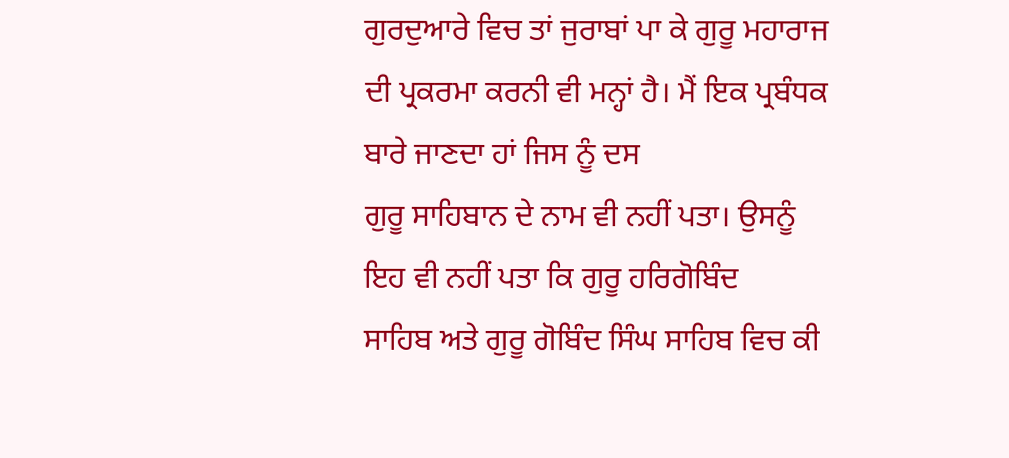ਗੁਰਦੁਆਰੇ ਵਿਚ ਤਾਂ ਜੁਰਾਬਾਂ ਪਾ ਕੇ ਗੁਰੂ ਮਹਾਰਾਜ
ਦੀ ਪ੍ਰਕਰਮਾ ਕਰਨੀ ਵੀ ਮਨ੍ਹਾਂ ਹੈ। ਮੈਂ ਇਕ ਪ੍ਰਬੰਧਕ ਬਾਰੇ ਜਾਣਦਾ ਹਾਂ ਜਿਸ ਨੂੰ ਦਸ
ਗੁਰੂ ਸਾਹਿਬਾਨ ਦੇ ਨਾਮ ਵੀ ਨਹੀਂ ਪਤਾ। ਉਸਨੂੰ ਇਹ ਵੀ ਨਹੀਂ ਪਤਾ ਕਿ ਗੁਰੂ ਹਰਿਗੋਬਿੰਦ
ਸਾਹਿਬ ਅਤੇ ਗੁਰੂ ਗੋਬਿੰਦ ਸਿੰਘ ਸਾਹਿਬ ਵਿਚ ਕੀ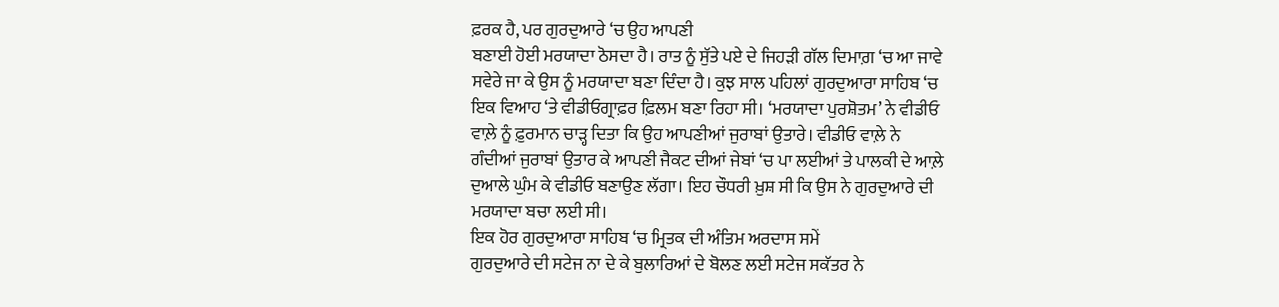ਫ਼ਰਕ ਹੈ, ਪਰ ਗੁਰਦੁਆਰੇ ‘ਚ ਉਹ ਆਪਣੀ
ਬਣਾਈ ਹੋਈ ਮਰਯਾਦਾ ਠੋਸਦਾ ਹੈ। ਰਾਤ ਨੂੰ ਸੁੱਤੇ ਪਏ ਦੇ ਜਿਹੜੀ ਗੱਲ ਦਿਮਾਗ਼ ‘ਚ ਆ ਜਾਵੇ
ਸਵੇਰੇ ਜਾ ਕੇ ਉਸ ਨੂੰ ਮਰਯਾਦਾ ਬਣਾ ਦਿੰਦਾ ਹੈ। ਕੁਝ ਸਾਲ ਪਹਿਲਾਂ ਗੁਰਦੁਆਰਾ ਸਾਹਿਬ ‘ਚ
ਇਕ ਵਿਆਹ ‘ਤੇ ਵੀਡੀਓਗ੍ਰਾਫ਼ਰ ਫ਼ਿਲਮ ਬਣਾ ਰਿਹਾ ਸੀ। ‘ਮਰਯਾਦਾ ਪੁਰਸ਼ੋਤਮ’ ਨੇ ਵੀਡੀਓ
ਵਾਲ਼ੇ ਨੂੰ ਫ਼ੁਰਮਾਨ ਚਾੜ੍ਹ ਦਿਤਾ ਕਿ ਉਹ ਆਪਣੀਆਂ ਜੁਰਾਬਾਂ ਉਤਾਰੇ। ਵੀਡੀਓ ਵਾਲ਼ੇ ਨੇ
ਗੰਦੀਆਂ ਜੁਰਾਬਾਂ ਉਤਾਰ ਕੇ ਆਪਣੀ ਜੈਕਟ ਦੀਆਂ ਜੇਬਾਂ ‘ਚ ਪਾ ਲਈਆਂ ਤੇ ਪਾਲਕੀ ਦੇ ਆਲ਼ੇ
ਦੁਆਲੇ ਘੁੰਮ ਕੇ ਵੀਡੀਓ ਬਣਾਉਣ ਲੱਗਾ। ਇਹ ਚੌਧਰੀ ਖ਼ੁਸ਼ ਸੀ ਕਿ ਉਸ ਨੇ ਗੁਰਦੁਆਰੇ ਦੀ
ਮਰਯਾਦਾ ਬਚਾ ਲਈ ਸੀ।
ਇਕ ਹੋਰ ਗੁਰਦੁਆਰਾ ਸਾਹਿਬ ‘ਚ ਮ੍ਰਿਤਕ ਦੀ ਅੰਤਿਮ ਅਰਦਾਸ ਸਮੇਂ
ਗੁਰਦੁਆਰੇ ਦੀ ਸਟੇਜ ਨਾ ਦੇ ਕੇ ਬੁਲਾਰਿਆਂ ਦੇ ਬੋਲਣ ਲਈ ਸਟੇਜ ਸਕੱਤਰ ਨੇ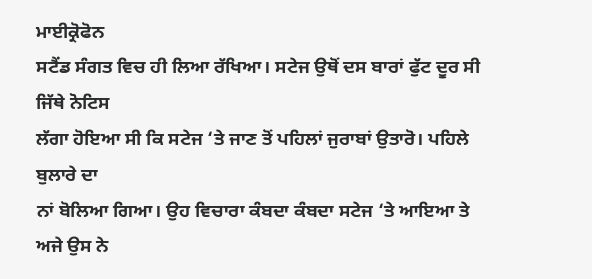ਮਾਈਕ੍ਰੋਫੋਨ
ਸਟੈਂਡ ਸੰਗਤ ਵਿਚ ਹੀ ਲਿਆ ਰੱਖਿਆ। ਸਟੇਜ ਉਥੋਂ ਦਸ ਬਾਰਾਂ ਫੁੱਟ ਦੂਰ ਸੀ ਜਿੱਥੇ ਨੋਟਿਸ
ਲੱਗਾ ਹੋਇਆ ਸੀ ਕਿ ਸਟੇਜ ‘ਤੇ ਜਾਣ ਤੋਂ ਪਹਿਲਾਂ ਜੁਰਾਬਾਂ ਉਤਾਰੋ। ਪਹਿਲੇ ਬੁਲਾਰੇ ਦਾ
ਨਾਂ ਬੋਲਿਆ ਗਿਆ। ਉਹ ਵਿਚਾਰਾ ਕੰਬਦਾ ਕੰਬਦਾ ਸਟੇਜ ‘ਤੇ ਆਇਆ ਤੇ ਅਜੇ ਉਸ ਨੇ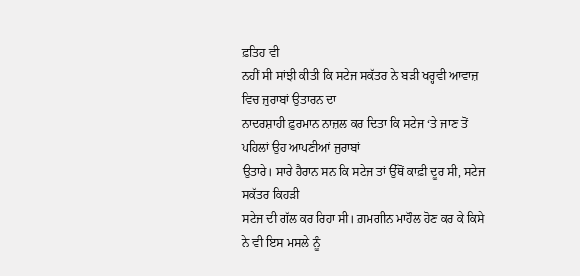ਫ਼ਤਿਹ ਵੀ
ਨਹੀਂ ਸੀ ਸਾਂਝੀ ਕੀਤੀ ਕਿ ਸਟੇਜ ਸਕੱਤਰ ਨੇ ਬੜੀ ਖਰ੍ਹਵੀ ਆਵਾਜ਼ ਵਿਚ ਜੁਰਾਬਾਂ ਉਤਾਰਨ ਦਾ
ਨਾਦਰਸ਼ਾਹੀ ਫ਼ੁਰਮਾਨ ਨਾਜ਼ਲ ਕਰ ਦਿਤਾ ਕਿ ਸਟੇਜ ‘ਤੇ ਜਾਣ ਤੋਂ ਪਹਿਲਾਂ ਉਹ ਆਪਣੀਆਂ ਜੁਰਾਬਾਂ
ਉਤਾਰੇ। ਸਾਰੇ ਹੈਰਾਨ ਸਨ ਕਿ ਸਟੇਜ ਤਾਂ ਉੱਥੋਂ ਕਾਫ਼ੀ ਦੂਰ ਸੀ, ਸਟੇਜ ਸਕੱਤਰ ਕਿਹੜੀ
ਸਟੇਜ ਦੀ ਗੱਲ ਕਰ ਰਿਹਾ ਸੀ। ਗ਼ਮਗੀਨ ਮਾਹੌਲ ਹੋਣ ਕਰ ਕੇ ਕਿਸੇ ਨੇ ਵੀ ਇਸ ਮਸਲੇ ਨੂੰ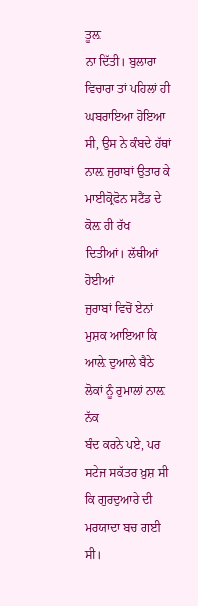ਤੂਲ਼
ਨਾ ਦਿੱਤੀ। ਬੁਲਾਰਾ ਵਿਚਾਰਾ ਤਾਂ ਪਹਿਲਾਂ ਹੀ ਘਬਰਾਇਆ ਹੋਇਆ ਸੀ, ਉਸ ਨੇ ਕੰਬਦੇ ਹੱਥਾਂ
ਨਾਲ਼ ਜੁਰਾਬਾਂ ਉਤਾਰ ਕੇ ਮਾਈਕ੍ਰੋਫੋਨ ਸਟੈਂਡ ਦੇ ਕੋਲ਼ ਹੀ ਰੱਖ ਦਿਤੀਆਂ। ਲੱਥੀਆਂ ਹੋਈਆਂ
ਜੁਰਾਬਾਂ ਵਿਚੋਂ ਏਨਾਂ ਮੁਸ਼ਕ ਆਇਆ ਕਿ ਆਲ਼ੇ ਦੁਆਲੇ ਬੈਠੇ ਲੋਕਾਂ ਨੂੰ ਰੁਮਾਲਾਂ ਨਾਲ਼ ਨੱਕ
ਬੰਦ ਕਰਨੇ ਪਏ, ਪਰ ਸਟੇਜ ਸਕੱਤਰ ਖ਼ੁਸ਼ ਸੀ ਕਿ ਗੁਰਦੁਆਰੇ ਦੀ ਮਰਯਾਦਾ ਬਚ ਗਈ ਸੀ।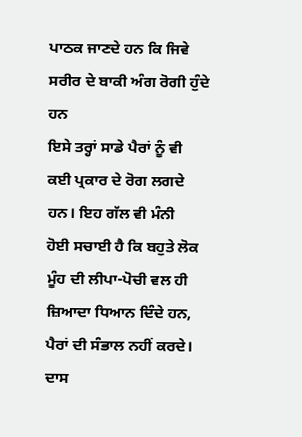ਪਾਠਕ ਜਾਣਦੇ ਹਨ ਕਿ ਜਿਵੇ ਸਰੀਰ ਦੇ ਬਾਕੀ ਅੰਗ ਰੋਗੀ ਹੁੰਦੇ ਹਨ
ਇਸੇ ਤਰ੍ਹਾਂ ਸਾਡੇ ਪੈਰਾਂ ਨੂੰ ਵੀ ਕਈ ਪ੍ਰਕਾਰ ਦੇ ਰੋਗ ਲਗਦੇ ਹਨ। ਇਹ ਗੱਲ ਵੀ ਮੰਨੀ
ਹੋਈ ਸਚਾਈ ਹੈ ਕਿ ਬਹੁਤੇ ਲੋਕ ਮੂੰਹ ਦੀ ਲੀਪਾ-ਪੋਚੀ ਵਲ ਹੀ ਜ਼ਿਆਦਾ ਧਿਆਨ ਦਿੰਦੇ ਹਨ,
ਪੈਰਾਂ ਦੀ ਸੰਭਾਲ ਨਹੀਂ ਕਰਦੇ। ਦਾਸ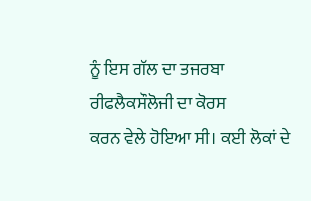ਨੂੰ ਇਸ ਗੱਲ ਦਾ ਤਜਰਬਾ ਰੀਫਲੈਕਸੌਲੋਜੀ ਦਾ ਕੋਰਸ
ਕਰਨ ਵੇਲੇ ਹੋਇਆ ਸੀ। ਕਈ ਲੋਕਾਂ ਦੇ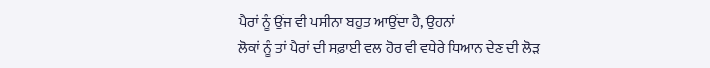ਪੈਰਾਂ ਨੂੰ ਉਂਜ ਵੀ ਪਸੀਨਾ ਬਹੁਤ ਆਉਂਦਾ ਹੈ, ਉਹਨਾਂ
ਲੋਕਾਂ ਨੂੰ ਤਾਂ ਪੈਰਾਂ ਦੀ ਸਫ਼ਾਈ ਵਲ ਹੋਰ ਵੀ ਵਧੇਰੇ ਧਿਆਨ ਦੇਣ ਦੀ ਲੋੜ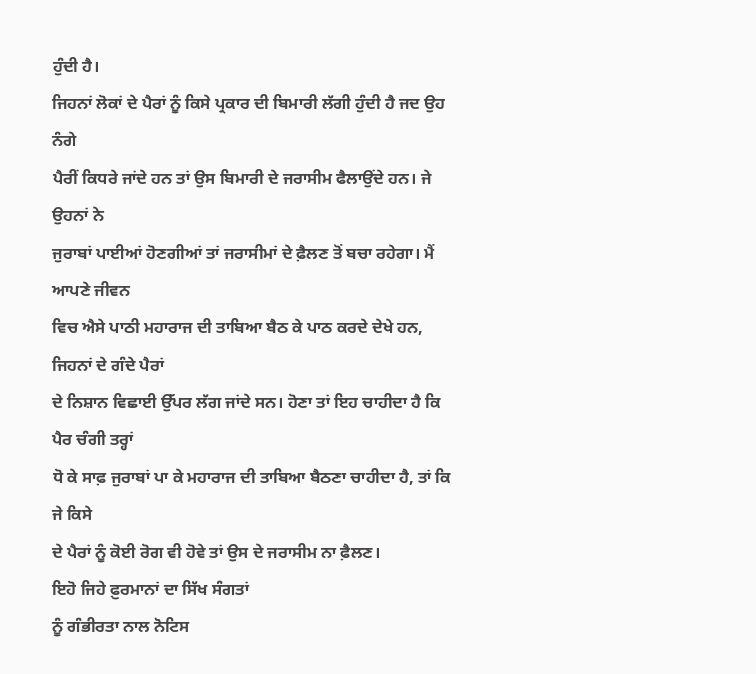ਹੁੰਦੀ ਹੈ।
ਜਿਹਨਾਂ ਲੋਕਾਂ ਦੇ ਪੈਰਾਂ ਨੂੰ ਕਿਸੇ ਪ੍ਰਕਾਰ ਦੀ ਬਿਮਾਰੀ ਲੱਗੀ ਹੁੰਦੀ ਹੈ ਜਦ ਉਹ ਨੰਗੇ
ਪੈਰੀਂ ਕਿਧਰੇ ਜਾਂਦੇ ਹਨ ਤਾਂ ਉਸ ਬਿਮਾਰੀ ਦੇ ਜਰਾਸੀਮ ਫੈਲਾਉਂਦੇ ਹਨ। ਜੇ ਉਹਨਾਂ ਨੇ
ਜੁਰਾਬਾਂ ਪਾਈਆਂ ਹੋਣਗੀਆਂ ਤਾਂ ਜਰਾਸੀਮਾਂ ਦੇ ਫ਼ੈਲਣ ਤੋਂ ਬਚਾ ਰਹੇਗਾ। ਮੈਂ ਆਪਣੇ ਜੀਵਨ
ਵਿਚ ਐਸੇ ਪਾਠੀ ਮਹਾਰਾਜ ਦੀ ਤਾਬਿਆ ਬੈਠ ਕੇ ਪਾਠ ਕਰਦੇ ਦੇਖੇ ਹਨ, ਜਿਹਨਾਂ ਦੇ ਗੰਦੇ ਪੈਰਾਂ
ਦੇ ਨਿਸ਼ਾਨ ਵਿਛਾਈ ਉੱਪਰ ਲੱਗ ਜਾਂਦੇ ਸਨ। ਹੋਣਾ ਤਾਂ ਇਹ ਚਾਹੀਦਾ ਹੈ ਕਿ ਪੈਰ ਚੰਗੀ ਤਰ੍ਹਾਂ
ਧੋ ਕੇ ਸਾਫ਼ ਜੁਰਾਬਾਂ ਪਾ ਕੇ ਮਹਾਰਾਜ ਦੀ ਤਾਬਿਆ ਬੈਠਣਾ ਚਾਹੀਦਾ ਹੈ, ਤਾਂ ਕਿ ਜੇ ਕਿਸੇ
ਦੇ ਪੈਰਾਂ ਨੂੰ ਕੋਈ ਰੋਗ ਵੀ ਹੋਵੇ ਤਾਂ ਉਸ ਦੇ ਜਰਾਸੀਮ ਨਾ ਫ਼ੈਲਣ।
ਇਹੋ ਜਿਹੇ ਫ਼ੁਰਮਾਨਾਂ ਦਾ ਸਿੱਖ ਸੰਗਤਾਂ
ਨੂੰ ਗੰਭੀਰਤਾ ਨਾਲ ਨੋਟਿਸ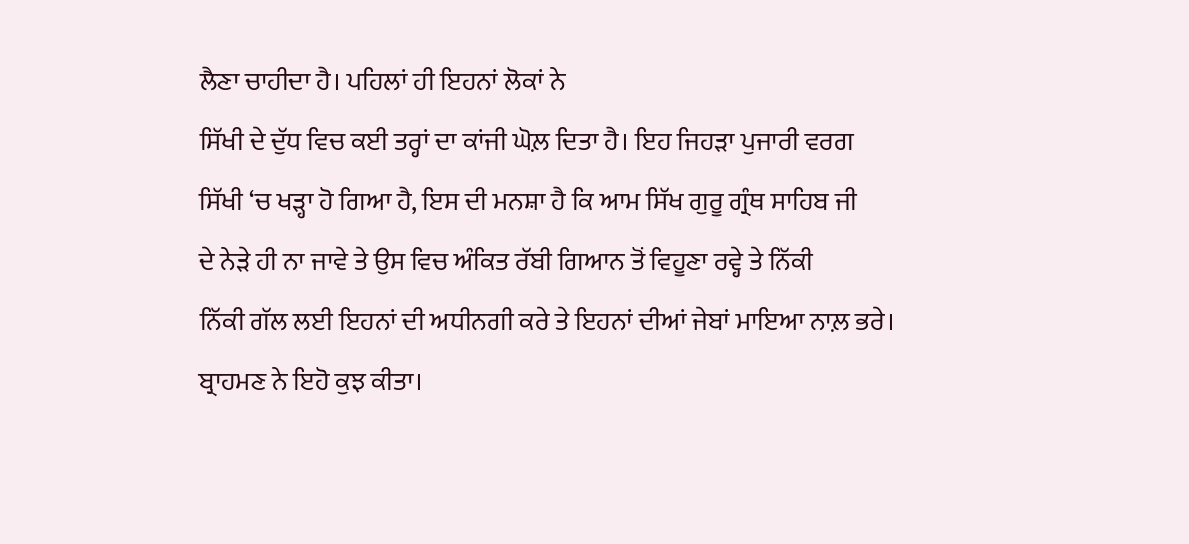ਲੈਣਾ ਚਾਹੀਦਾ ਹੈ। ਪਹਿਲਾਂ ਹੀ ਇਹਨਾਂ ਲੋਕਾਂ ਨੇ
ਸਿੱਖੀ ਦੇ ਦੁੱਧ ਵਿਚ ਕਈ ਤਰ੍ਹਾਂ ਦਾ ਕਾਂਜੀ ਘੋਲ਼ ਦਿਤਾ ਹੈ। ਇਹ ਜਿਹੜਾ ਪੁਜਾਰੀ ਵਰਗ
ਸਿੱਖੀ ‘ਚ ਖੜ੍ਹਾ ਹੋ ਗਿਆ ਹੈ, ਇਸ ਦੀ ਮਨਸ਼ਾ ਹੈ ਕਿ ਆਮ ਸਿੱਖ ਗੁਰੂ ਗ੍ਰੰਥ ਸਾਹਿਬ ਜੀ
ਦੇ ਨੇੜੇ ਹੀ ਨਾ ਜਾਵੇ ਤੇ ਉਸ ਵਿਚ ਅੰਕਿਤ ਰੱਬੀ ਗਿਆਨ ਤੋਂ ਵਿਹੂਣਾ ਰਵ੍ਹੇ ਤੇ ਨਿੱਕੀ
ਨਿੱਕੀ ਗੱਲ ਲਈ ਇਹਨਾਂ ਦੀ ਅਧੀਨਗੀ ਕਰੇ ਤੇ ਇਹਨਾਂ ਦੀਆਂ ਜੇਬਾਂ ਮਾਇਆ ਨਾਲ਼ ਭਰੇ।
ਬ੍ਰਾਹਮਣ ਨੇ ਇਹੋ ਕੁਝ ਕੀਤਾ।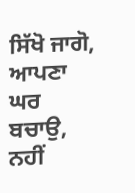ਸਿੱਖੋ ਜਾਗੋ, ਆਪਣਾ ਘਰ ਬਚਾਉ, ਨਹੀਂ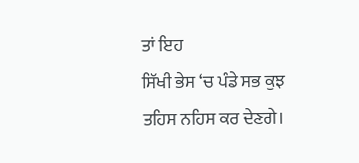ਤਾਂ ਇਹ
ਸਿੱਖੀ ਭੇਸ ‘ਚ ਪੰਡੇ ਸਭ ਕੁਝ ਤਹਿਸ ਨਹਿਸ ਕਰ ਦੇਣਗੇ।